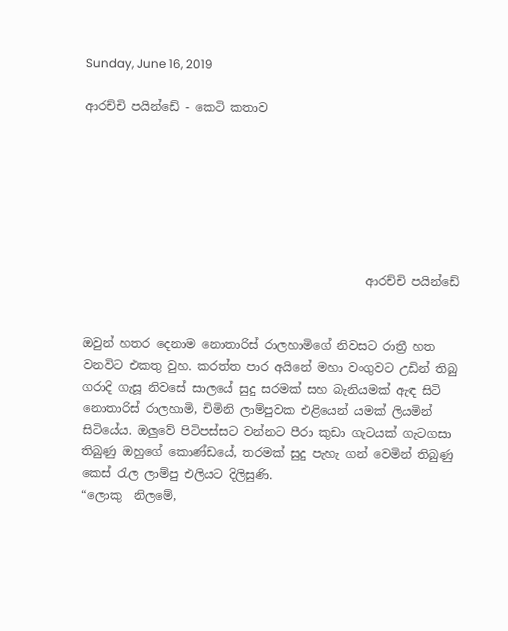Sunday, June 16, 2019

ආරච්චි පයින්ඩේ - කෙටි කතාව







                                               ආරච්චි පයින්ඩේ


ඔවුන් හතර දෙනාම නොතාරිස් රාලහාමිගේ නිවසට රාත්‍රී හත වනවිට එකතු වුහ. කරත්ත පාර අයිනේ මහා වංගුවට උඩින් තිබු ගරාදි ගැසූ නිවසේ සාලයේ සුදු සරමක් සහ බැනියමක් ඇඳ සිටි නොතාරිස් රාලහාමි, චිමිනි ලාම්පුවක එළියෙන් යමක් ලියමින් සිටියේය. ඔලුවේ පිටිපස්සට වන්නට පීරා කුඩා ගැටයක් ගැටගසා තිබුණු ඔහුගේ කොණ්ඩයේ, තරමක් සුදු පැහැ ගන් වෙමින් තිබුණු කෙස් රැල ලාම්පු එලියට දිලිසුණි.
“ලොකු  නිලමේ,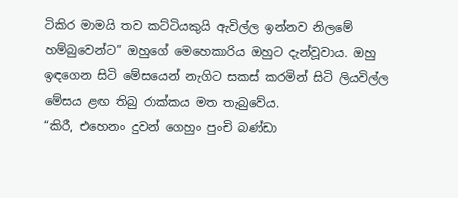ටිකිර මාමයි තව කට්ටියකුයි ඇවිල්ල ඉන්නව නිලමේ හම්බුවෙන්ට” ඔහුගේ මෙහෙකාරිය ඔහුට දැන්වූවාය. ඔහු ඉඳගෙන සිටි මේසයෙන් නැගිට සකස් කරමින් සිටි ලියවිල්ල මේසය ළඟ තිබු රාක්කය මත තැබුවේය.
“කිරී, එහෙනං දුවන් ගෙහුං පුංචි බණ්ඩා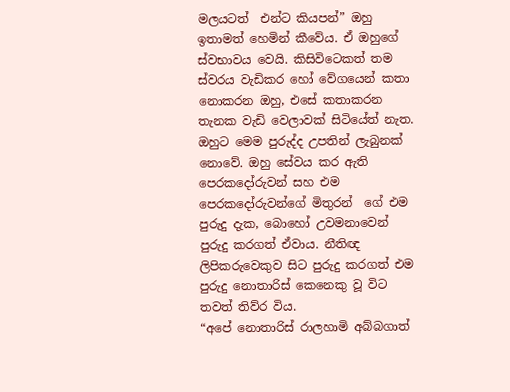මලයටත්  එන්ට කියපන්” ඔහු ඉතාමත් හෙමින් කීවේය. ඒ ඔහුගේ ස්වභාවය වෙයි. කිසිවිටෙකත් තම ස්වරය වැඩිකර හෝ වේගයෙන් කතා නොකරන ඔහු, එසේ කතාකරන තැනක වැඩි වෙලාවක් සිටියේත් නැත. ඔහුට මෙම පුරුද්ද උපතින් ලැබුනක් නොවේ. ඔහු සේවය කර ඇති පෙරකදෝරුවන් සහ එම පෙරකදෝරුවන්ගේ මිතුරන්  ගේ එම පුරුදු දැක, බොහෝ උවමනාවෙන් පුරුදු කරගත් ඒවාය. නීතිඥ ලිපිකරුවෙකුව සිට පුරුදු කරගත් එම පුරුදු නොතාරිස් කෙනෙකු වූ විට තවත් තිව්ර විය.
“අපේ නොතාරිස් රාලහාමි අබ්බගාත්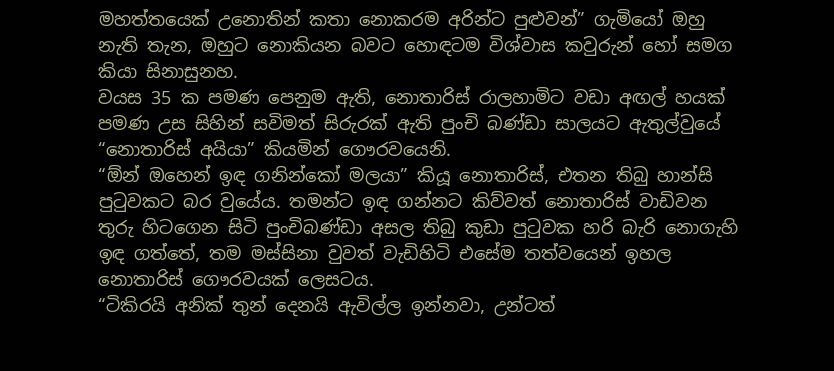මහත්තයෙක් උනොතින් කතා නොකරම අරින්ට පුළුවන්” ගැමියෝ ඔහු නැති තැන, ඔහුට නොකියන බවට හොඳටම විශ්වාස කවුරුන් හෝ සමග කියා සිනාසුනහ.
වයස 35 ක පමණ පෙනුම ඇති, නොතාරිස් රාලහාමිට වඩා අඟල් හයක් පමණ උස සිහින් සවිමත් සිරුරක් ඇති පුංචි බණ්ඩා සාලයට ඇතුල්වුයේ “නොතාරිස් අයියා” කියමින් ගෞරවයෙනි.
“ඕන් ඔහෙන් ඉඳ ගනින්කෝ මලයා” කියූ නොතාරිස්, එතන තිබු හාන්සි පුටුවකට බර වුයේය. තමන්ට ඉඳ ගන්නට කිව්වත් නොතාරිස් වාඩිවන තුරු හිටගෙන සිටි පුංචිබණ්ඩා අසල තිබු කුඩා පුටුවක හරි බැරි නොගැහි ඉඳ ගත්තේ, තම මස්සිනා වුවත් වැඩිහිටි එසේම තත්වයෙන් ඉහල නොතාරිස් ගෞරවයක් ලෙසටය.
“ටිකිරයි අනික් තුන් දෙනයි ඇවිල්ල ඉන්නවා, උන්ටත්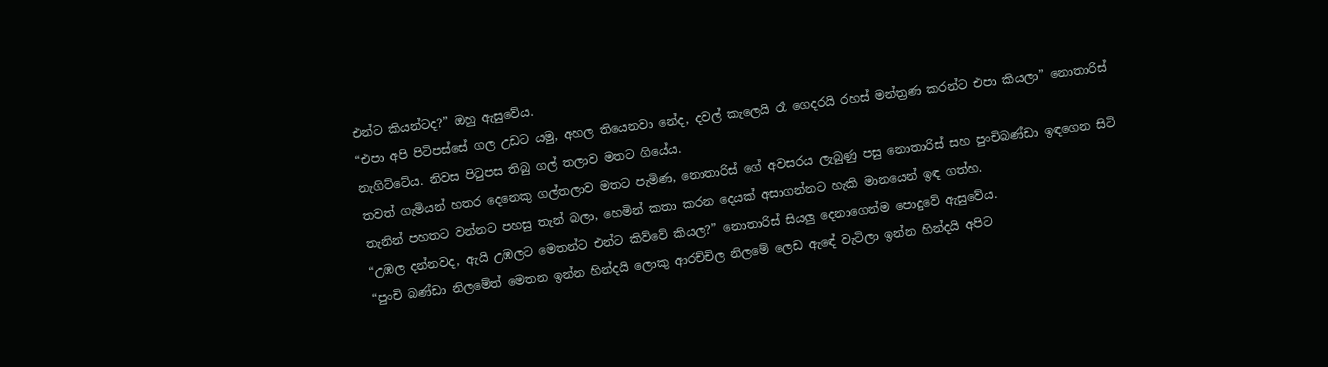එන්ට කියන්ටද?” ඔහු ඇසුවේය.
“එපා අපි පිටිපස්සේ ගල උඩට යමු, අහල තියෙනවා නේද, දවල් කැලෙයි රෑ ගෙදරයි රහස් මන්ත්‍රණ කරන්ට එපා කියලා” නොතාරිස් නැගිට්ටේය. නිවස පිටුපස තිබු ගල් තලාව මතට ගියේය.
තවත් ගැමියන් හතර දෙනෙකු ගල්තලාව මතට පැමිණ, නොතාරිස් ගේ අවසරය ලැබුණු පසු නොතාරිස් සහ පුංචිබණ්ඩා ඉඳගෙන සිටි තැනින් පහතට වන්නට පහසු තැන් බලා, හෙමින් කතා කරන දෙයක් අසාගන්නට හැකි මානයෙන් ඉඳ ගත්හ.
“උඹල දන්නවද, ඇයි උඹලට මෙතන්ට එන්ට කිව්වේ කියල?” නොතාරිස් සියලු දෙනාගෙන්ම පොදුවේ ඇසුවේය.
“පුංචි බණ්ඩා නිලමේත් මෙතන ඉන්න හින්දයි ලොකු ආරච්චිල නිලමේ ලෙඩ ඇඳේ වැටිලා ඉන්න හින්දයි අපිට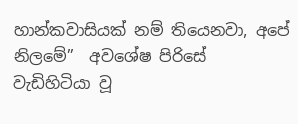හාන්කවාසියක් නම් තියෙනවා, අපේ නිලමේ”  අවශේෂ පිරිසේ වැඩිහිටියා වූ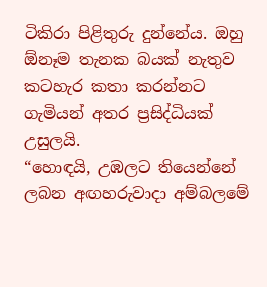ටිකිරා පිළිතුරු දුන්නේය. ඔහු ඕනෑම තැනක බයක් නැතුව කටහැර කතා කරන්නට ගැමියන් අතර ප්‍රසිද්ධියක් උසුලයි.
“හොඳයි, උඹලට තියෙන්නේ ලබන අඟහරුවාදා අම්බලමේ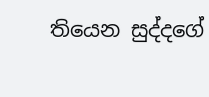තියෙන සුද්දගේ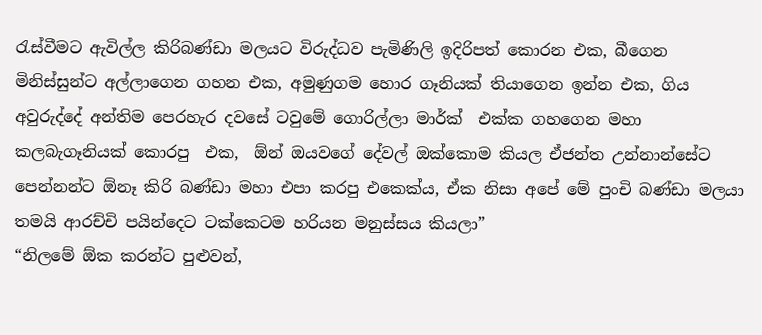රැස්වීමට ඇවිල්ල කිරිබණ්ඩා මලයට විරුද්ධව පැමිණිලි ඉදිරිපත් කොරන එක, බීගෙන මිනිස්සුන්ට අල්ලාගෙන ගහන එක, අමුණුගම හොර ගෑනියක් තියාගෙන ඉන්න එක, ගිය අවුරුද්දේ අන්තිම පෙරහැර දවසේ ටවුමේ ගොරිල්ලා මාර්ක්  එක්ක ගහගෙන මහා කලබැගෑනියක් කොරපු  එක,  ඕන් ඔයවගේ දේවල් ඔක්කොම කියල ඒජන්ත උන්නාන්සේට පෙන්නන්ට ඕනෑ කිරි බණ්ඩා මහා එපා කරපු එකෙක්ය, ඒක නිසා අපේ මේ පුංචි බණ්ඩා මලයා තමයි ආරච්චි පයින්දෙට ටක්කෙටම හරියන මනුස්සය කියලා”
“නිලමේ ඕක කරන්ට පුළුවන්,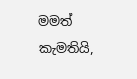මමත් කැමතියි,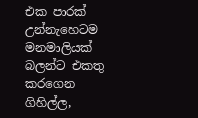එක පාරක් උන්නැහෙටම මනමාලියක් බලන්ට එකතු කරගෙන ගිහිල්ල,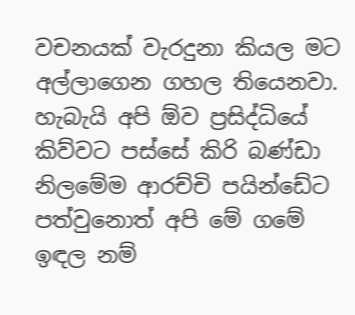වචනයක් වැරදුනා කියල මට අල්ලාගෙන ගහල තියෙනවා. හැබැයි අපි ඕව ප්‍රසිද්ධියේ කිව්වට පස්සේ කිරි බණ්ඩා නිලමේම ආරච්චි පයින්ඩේට පත්වුනොත් අපි මේ ගමේ ඉඳල නම්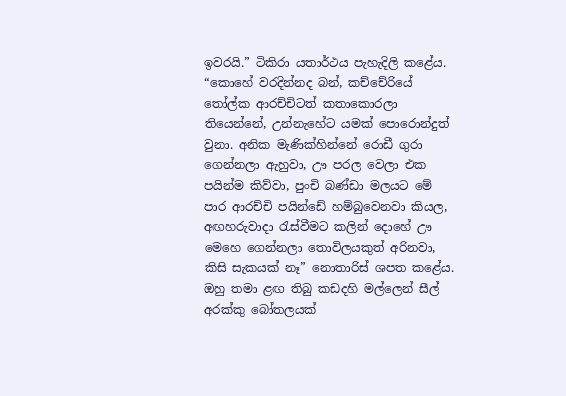ඉවරයි.” ටිකිරා යතාර්ථය පැහැදිලි කළේය.
“කොහේ වරදින්නද බන්, කච්චේරියේ තෝල්ක ආරච්චිටත් කතාකොරලා තියෙන්නේ, උන්නැහේට යමක් පොරොන්දුත් වුනා. අනික මැණික්හින්නේ රොඩී ගුරා ගෙන්නලා ඇහුවා, ඌ පරල වෙලා එක පයින්ම කිව්වා, පුංචි බණ්ඩා මලයට මේ පාර ආරච්චි පයින්ඩේ හම්බුවෙනවා කියල, අඟහරුවාදා රැස්වීමට කලින් දොහේ ඌ මෙහෙ ගෙන්නලා තොවිලයකුත් අරිනවා, කිසි සැකයක් නෑ” නොතාරිස් ශපත කළේය. ඔහු තමා ළඟ තිබු කඩදහි මල්ලෙන් සීල් අරක්කු බෝතලයක්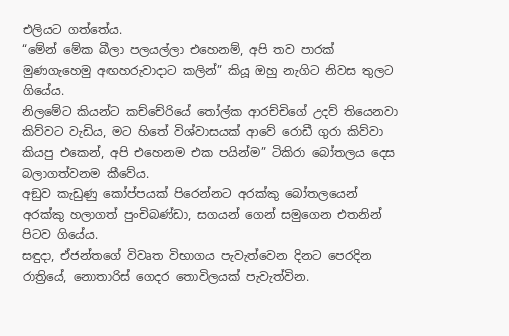එලියට ගත්තේය.
“මේන් මේක බීලා පලයල්ලා එහෙනම්, අපි තව පාරක් මුණගැහෙමු අඟහරුවාදාට කලින්” කියූ ඔහු නැගිට නිවස තුලට ගියේය.
නිලමේට කියන්ට කච්චේරියේ තෝල්ක ආරච්චිගේ උදව් තියෙනවා කිව්වට වැඩිය, මට හිතේ විශ්වාසයක් ආවේ රොඩී ගුරා කිව්වා කියපු එකෙන්, අපි එහෙනම එක පයින්ම” ටිකිරා බෝතලය දෙස බලාගත්වනම කීවේය.
අඞුව කැඩුණු කෝප්පයක් පිරෙන්නට අරක්කු බෝතලයෙන් අරක්කු හලාගත් පුංචිබණ්ඩා, සගයන් ගෙන් සමුගෙන එතනින් පිටව ගියේය.
සඳුදා, ඒජන්තගේ විවෘත විභාගය පැවැත්වෙන දිනට පෙරදින රාත්‍රියේ, නොතාරිස් ගෙදර තොවිලයක් පැවැත්වින.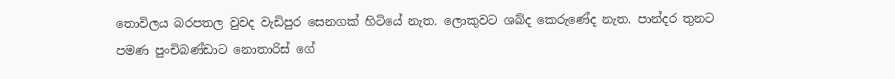තොවිලය බරපතල වුවද වැඩිපුර සෙනගක් හිටියේ නැත. ලොකුවට ශබ්ද කෙරුණේද නැත. පාන්දර තුනට පමණ පුංචිබණ්ඩාට නොතාරිස් ගේ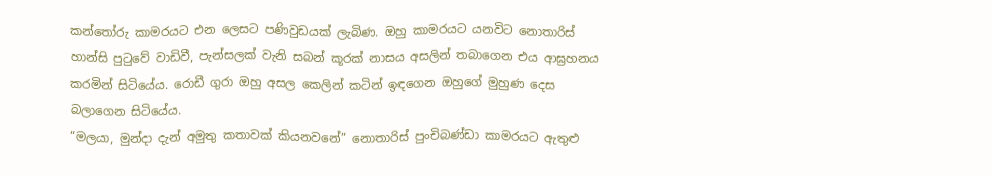කන්තෝරු කාමරයට එන ලෙසට පණිවුඩයක් ලැබිණ. ඔහු කාමරයට යනවිට නොතාරිස් හාන්සි පුටුවේ වාඩිවී, පැන්සලක් වැනි සබන් කූරක් නාසය අසලින් තබාගෙන එය ආඝ්‍රහනය කරමින් සිටියේය. රොඩී ගුරා ඔහු අසල කෙලින් කටින් ඉඳගෙන ඔහුගේ මුහුණ දෙස බලාගෙන සිටියේය.
“මලයා, මුන්දා දැන් අමුතු කතාවක් කියනවනේ” නොතාරිස් පුංචිබණ්ඩා කාමරයට ඇතුළු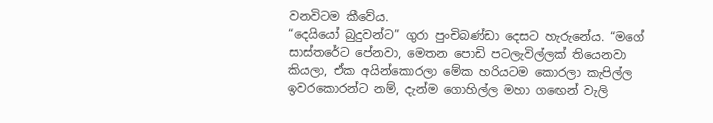වනවිටම කීවේය.
“දෙයියෝ බුදුවන්ට” ගුරා පුංචිබණ්ඩා දෙසට හැරුනේය. “මගේ සාස්තරේට පේනවා, මෙතන පොඩි පටලැවිල්ලක් තියෙනවා කියලා, ඒක අයින්කොරලා මේක හරියටම කොරලා කැපිල්ල ඉවරකොරන්ට නම්, දැන්ම ගොහිල්ල මහා ගඟෙන් වැලි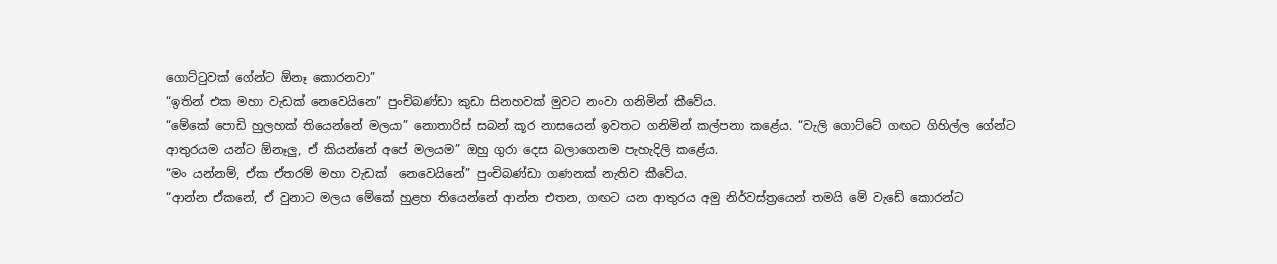ගොට්ටුවක් ගේන්ට ඕනෑ කොරනවා”
“ඉතින් එක මහා වැඩක් නෙවෙයිනෙ” පුංචිබණ්ඩා කුඩා සිනහවක් මුවට නංවා ගනිමින් කීවේය.
“මේකේ පොඩි හුලහක් තියෙන්නේ මලයා” නොතාරිස් සබන් කූර නාසයෙන් ඉවතට ගනිමින් කල්පනා කළේය. “වැලි ගොට්ටේ ගඟට ගිහිල්ල ගේන්ට ආතුරයම යන්ට ඕනෑලු, ඒ කියන්නේ අපේ මලයම” ඔහු ගුරා දෙස බලාගෙනම පැහැදිලි කළේය.
“මං යන්නම්, ඒක ඒතරම් මහා වැඩක්  නෙවෙයිනේ” පුංචිබණ්ඩා ගණනක් නැතිව කීවේය.
“ආන්න ඒකනේ, ඒ වුනාට මලය මේකේ හුළහ තියෙන්නේ ආන්න එතන, ගඟට යන ආතුරය අමු නිර්වස්ත්‍රයෙන් තමයි මේ වැඩේ කොරන්ට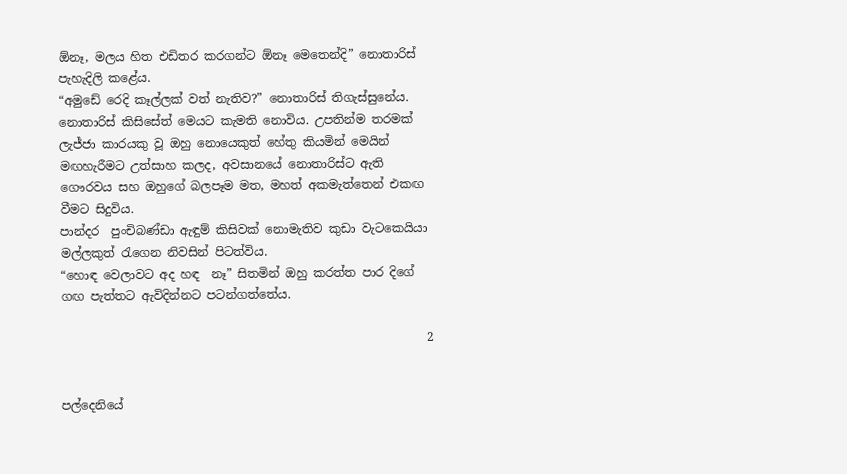ඕනෑ, මලය හිත එඩිතර කරගන්ට ඕනෑ මෙතෙන්දි” නොතාරිස් පැහැදිලි කළේය.
“අමුඩේ රෙදි කෑල්ලක් වත් නැතිව?” නොතාරිස් තිගැස්සුනේය.
නොතාරිස් කිසිසේත් මෙයට කැමති නොවිය. උපතින්ම තරමක් ලැජ්ජා කාරයකු වූ ඔහු නොයෙකුත් හේතු කියමින් මෙයින් මඟහැරීමට උත්සාහ කලද, අවසානයේ නොතාරිස්ට ඇති ගෞරවය සහ ඔහුගේ බලපෑම මත, මහත් අකමැත්තෙන් එකඟ වීමට සිදුවිය.
පාන්දර  පුංචිබණ්ඩා ඇඳුම් කිසිවක් නොමැතිව කුඩා වැටකෙයියා මල්ලකුත් රැගෙන නිවසින් පිටත්විය.
“හොඳ වෙලාවට අද හඳ  නෑ” සිතමින් ඔහු කරත්ත පාර දිගේ ගඟ පැත්තට ඇවිදින්නට පටන්ගත්තේය.

                                                             2


පල්දෙනියේ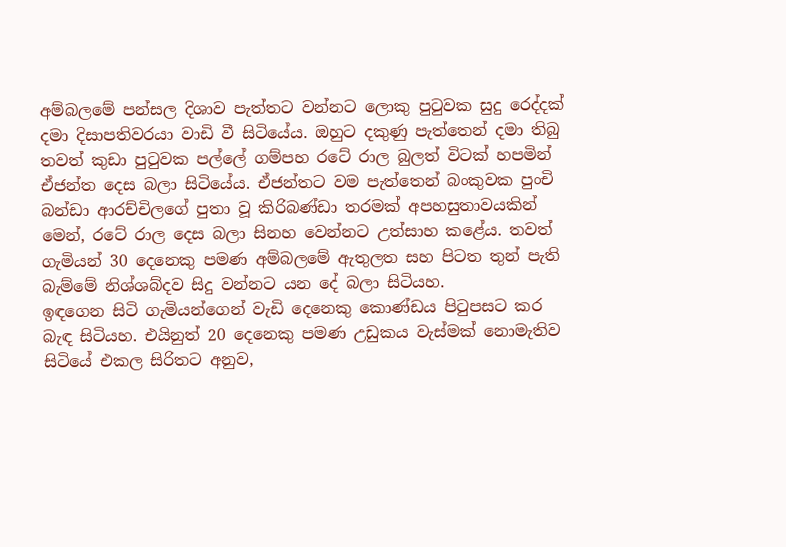අම්බලමේ පන්සල දිශාව පැත්තට වන්නට ලොකු පුටුවක සුදු රෙද්දක් දමා දිසාපතිවරයා වාඩි වී සිටියේය. ඔහුට දකුණු පැත්තෙන් දමා තිබු තවත් කුඩා පුටුවක පල්ලේ ගම්පහ රටේ රාල බුලත් විටක් හපමින් ඒජන්ත දෙස බලා සිටියේය. ඒජන්තට වම පැත්තෙන් බංකුවක පුංචි බන්ඩා ආරච්චිලගේ පුතා වූ කිරිබණ්ඩා තරමක් අපහසුතාවයකින් මෙන්, රටේ රාල දෙස බලා සිනහ වෙන්නට උත්සාහ කළේය. තවත් ගැමියන් 30 දෙනෙකු පමණ අම්බලමේ ඇතුලත සහ පිටත තුන් පැති බැම්මේ නිශ්ශබ්දව සිදු වන්නට යන දේ බලා සිටියහ.
ඉඳගෙන සිටි ගැමියන්ගෙන් වැඩි දෙනෙකු කොණ්ඩය පිටුපසට කර බැඳ සිටියහ. එයිනුත් 20 දෙනෙකු පමණ උඩුකය වැස්මක් නොමැතිව සිටියේ එකල සිරිතට අනුව,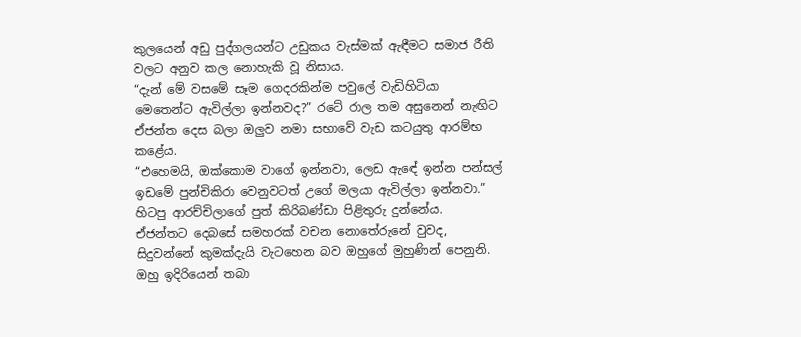කුලයෙන් අඩු පුද්ගලයන්ට උඩුකය වැස්මක් ඇඳීමට සමාජ රීති වලට අනුව කල නොහැකි වූ නිසාය.
“දැන් මේ වසමේ සෑම ගෙදරකින්ම පවුලේ වැඩිහිටියා මෙතෙන්ට ඇවිල්ලා ඉන්නවද?” රටේ රාල තම අසුනෙන් නැඟිට ඒජන්ත දෙස බලා ඔලුව නමා සභාවේ වැඩ කටයුතු ආරම්භ කළේය.
“එහෙමයි, ඔක්කොම වාගේ ඉන්නවා, ලෙඩ ඇඳේ ඉන්න පන්සල් ඉඩමේ පුන්චිකිරා වෙනුවටත් උගේ මලයා ඇවිල්ලා ඉන්නවා.” හිටපු ආරච්චිලාගේ පුත් කිරිබණ්ඩා පිළිතුරු දුන්නේය.
ඒජන්තට දෙබසේ සමහරක් වචන නොතේරුනේ වුවද, සිදුවන්නේ කුමක්දැයි වැටහෙන බව ඔහුගේ මුහුණින් පෙනුනි. ඔහු ඉදිරියෙන් තබා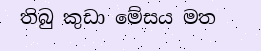තිබු කුඩා මේසය මත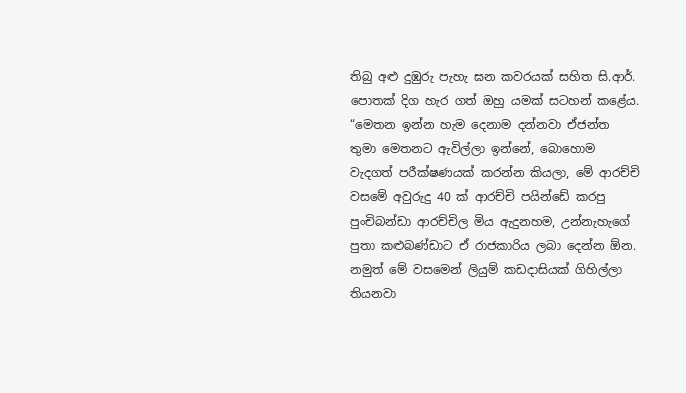තිබු අළු දුඹුරු පැහැ ඝන කවරයක් සහිත සි.ආර්. පොතක් දිග හැර ගත් ඔහු යමක් සටහන් කළේය.
“මෙතන ඉන්න හැම දෙනාම දන්නවා ඒජන්ත තුමා මෙතනට ඇවිල්ලා ඉන්නේ, බොහොම වැදගත් පරීක්ෂණයක් කරන්න කියලා, මේ ආරච්චි වසමේ අවුරුදු 40 ක් ආරච්චි පයින්ඩේ කරපු පුංචිබන්ඩා ආරච්චිල මිය ඇදුනහම, උන්නැහැගේ පුතා කළුබණ්ඩාට ඒ රාජකාරිය ලබා දෙන්න ඕන. නමුත් මේ වසමෙන් ලියුම් කඩදාසියක් ගිහිල්ලා තියනවා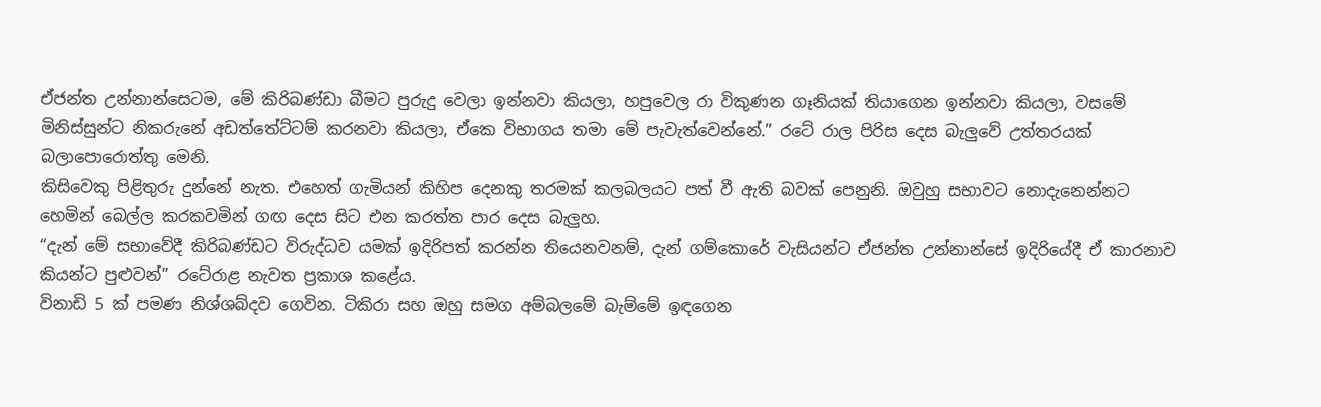ඒජන්ත උන්නාන්සෙටම, මේ කිරිබණ්ඩා බීමට පුරුදු වෙලා ඉන්නවා කියලා, හපුවෙල රා විකුණන ගෑනියක් තියාගෙන ඉන්නවා කියලා, වසමේ මිනිස්සුන්ට නිකරුනේ අඩත්තේට්ටම් කරනවා කියලා, ඒකෙ විභාගය තමා මේ පැවැත්වෙන්නේ.” රටේ රාල පිරිස දෙස බැලුවේ උත්තරයක් බලාපොරොත්තු මෙනි.
කිසිවෙකු පිළිතුරු දුන්නේ නැත. එහෙත් ගැමියන් කිහිප දෙනකු තරමක් කලබලයට පත් වී ඇති බවක් පෙනුනි. ඔවුහු සභාවට නොදැනෙන්නට හෙමින් බෙල්ල කරකවමින් ගඟ දෙස සිට එන කරත්ත පාර දෙස බැලුහ.
“දැන් මේ සභාවේදී කිරිබණ්ඩට විරුද්ධව යමක් ඉදිරිපත් කරන්න තියෙනවනම්, දැන් ගම්කොරේ වැසියන්ට ඒජන්ත උන්නාන්සේ ඉදිරියේදී ඒ කාරනාව කියන්ට පුළුවන්” රටේරාළ නැවත ප්‍රකාශ කළේය.
විනාඩි 5 ක් පමණ නිශ්ශබ්දව ගෙවින. ටිකිරා සහ ඔහු සමග අම්බලමේ බැම්මේ ඉඳගෙන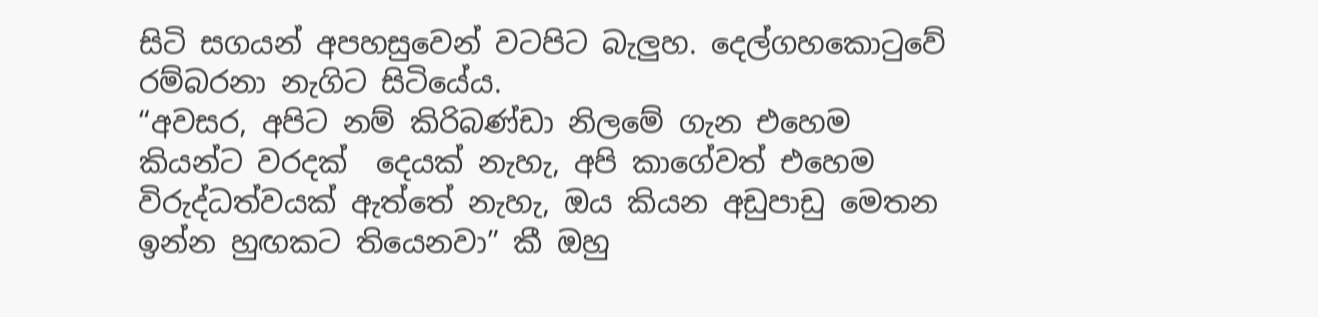සිටි සගයන් අපහසුවෙන් වටපිට බැලුහ. දෙල්ගහකොටුවේ රම්බරනා නැගිට සිටියේය.
“අවසර, අපිට නම් කිරිබණ්ඩා නිලමේ ගැන එහෙම කියන්ට වරදක්  දෙයක් නැහැ, අපි කාගේවත් එහෙම විරුද්ධත්වයක් ඇත්තේ නැහැ, ඔය කියන අඩුපාඩු මෙතන ඉන්න හුඟකට තියෙනවා” කී ඔහු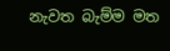නැවත බැම්ම මත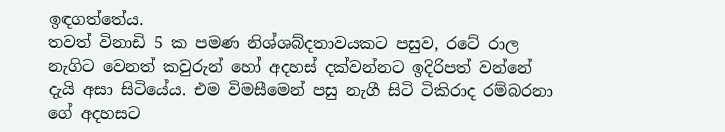ඉඳගත්තේය.
තවත් විනාඩි 5 ක පමණ නිශ්ශබ්දතාවයකට පසුව, රටේ රාල නැගිට වෙනත් කවුරුන් හෝ අදහස් දක්වන්නට ඉදිරිපත් වන්නේ දැයි අසා සිටියේය. එම විමසීමෙන් පසු නැගී සිටි ටිකිරාද රම්බරනා ගේ අදහසට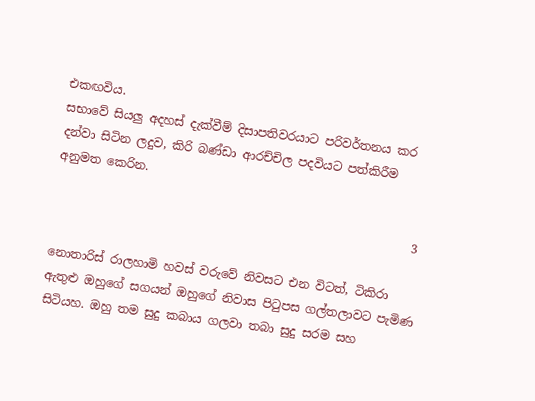එකඟවිය.
සභාවේ සියලු අදහස් දැක්වීම් දිසාපතිවරයාට පරිවර්තනය කර දන්වා සිටින ලදුව, කිරි බණ්ඩා ආරච්චිල පදවියට පත්කිරීම අනුමත කෙරින.

                                                            3

නොතාරිස් රාලහාමි හවස් වරුවේ නිවසට එන විටත්, ටිකිරා ඇතුළු ඔහුගේ සගයන් ඔහුගේ නිවාස පිටුපස ගල්තලාවට පැමිණ සිටියහ. ඔහු තම සුදු කබාය ගලවා තබා සුදු සරම සහ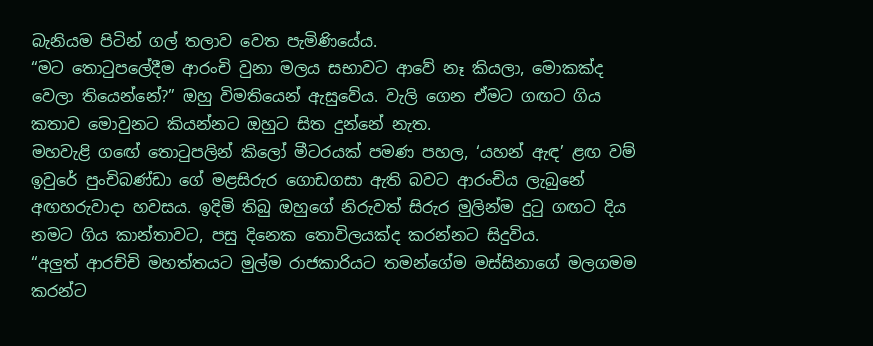බැනියම පිටින් ගල් තලාව වෙත පැමිණියේය.
“මට තොටුපලේදීම ආරංචි වුනා මලය සභාවට ආවේ නෑ කියලා, මොකක්ද වෙලා තියෙන්නේ?” ඔහු විමතියෙන් ඇසුවේය. වැලි ගෙන ඒමට ගඟට ගිය කතාව මොවුනට කියන්නට ඔහුට සිත දුන්නේ නැත.
මහවැළි ගඟේ තොටුපලින් කිලෝ මීටරයක් පමණ පහල, ‘යහන් ඇඳ’ ළඟ වම් ඉවුරේ පුංචිබණ්ඩා ගේ මළසිරුර ගොඩගසා ඇති බවට ආරංචිය ලැබුනේ අඟහරුවාදා හවසය. ඉදිමි තිබු ඔහුගේ නිරුවත් සිරුර මුලින්ම දුටු ගඟට දිය නමට ගිය කාන්තාවට, පසු දිනෙක තොවිලයක්ද කරන්නට සිදුවිය.
“අලුත් ආරච්චි මහත්තයට මුල්ම රාජකාරියට තමන්ගේම මස්සිනාගේ මලගමම කරන්ට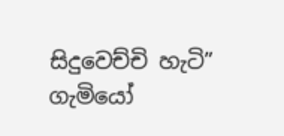සිදුවෙච්චි හැටි” ගැමියෝ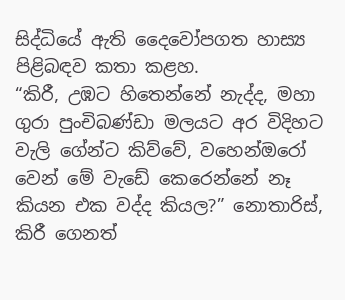සිද්ධියේ ඇති දෛවෝපගත හාස්‍ය පිළිබඳව කතා කළහ.
“කිරී, උඹට හිතෙන්නේ නැද්ද, මහා ගුරා පුංචිබණ්ඩා මලයට අර විදිහට වැලි ගේන්ට කිව්වේ, වහෙන්ඔරෝ වෙන් මේ වැඩේ කෙරෙන්නේ නෑ කියන එක වද්ද කියල?” නොතාරිස්, කිරී ගෙනත්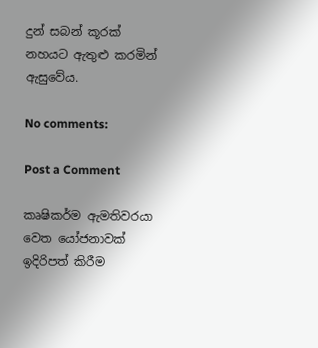දුන් සබන් කූරක් නහයට ඇතුළු කරමින් ඇසුවේය.

No comments:

Post a Comment

කෘෂිකර්ම ඇමතිවරයා වෙත යෝජනාවක් ඉදිරිපත් කිරීම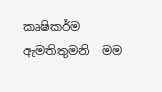කෘෂිකර්ම ඇමතිතුමනි  මම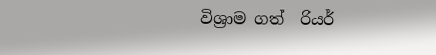විශ්‍රාම ගත්  රියර්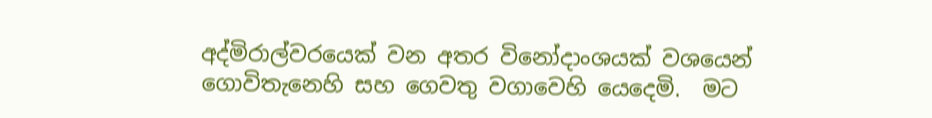අද්මිරාල්වරයෙක් වන අතර විනෝදාංශයක් වශයෙන්  ගොවිතැනෙහි සහ ගෙවතු වගාවෙහි යෙදෙමි.  මට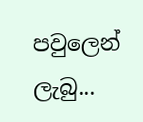පවුලෙන් ලැබු...